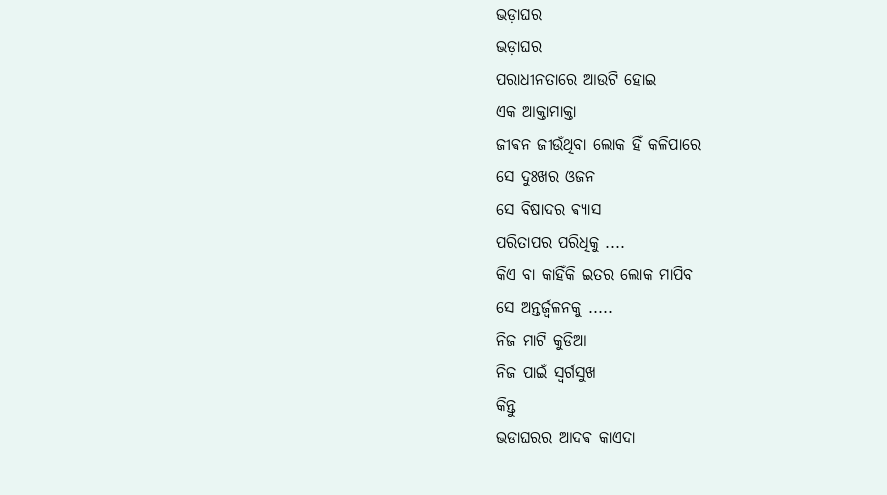ଭଡ଼ାଘର
ଭଡ଼ାଘର
ପରାଧୀନତାରେ ଆଉଟି ହୋଇ
ଏକ ଆକ୍ତାମାକ୍ତା
ଜୀଵନ ଜୀଉଁଥିବା ଲୋକ ହିଁ କଳିପାରେ
ସେ ଦୁଃଖର ଓଜନ
ସେ ବିଷାଦର ଵ୍ୟାସ
ପରିତାପର ପରିଧିକୁ ....
କିଏ ବା କାହିଁକି ଇତର ଲୋକ ମାପିବ
ସେ ଅନ୍ତର୍ଜ୍ଵଳନକୁ .....
ନିଜ ମାଟି କୁଡିଆ
ନିଜ ପାଇଁ ସ୍ଵର୍ଗସୁଖ
କିନ୍ତୁ
ଭଡାଘରର ଆଦଵ କାଏଦା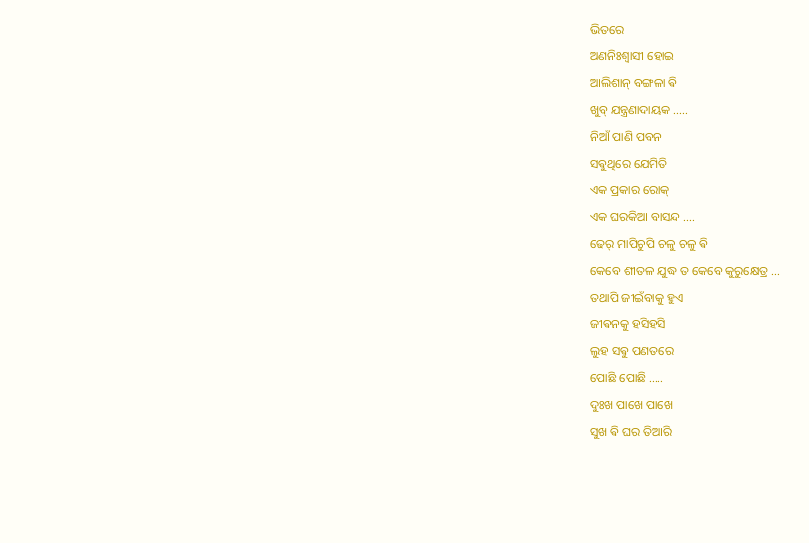ଭିତରେ
ଅଣନିଃଶ୍ୱାସୀ ହୋଇ
ଆଲିଶାନ୍ ବଙ୍ଗଳା ଵି
ଖୁବ୍ ଯନ୍ତ୍ରଣାଦାୟକ .....
ନିଆଁ ପାଣି ପବନ
ସଵୁଥିରେ ଯେମିତି
ଏକ ପ୍ରକାର ରୋକ୍
ଏକ ଘରକିଆ ବାସନ୍ଦ ....
ଢେର୍ ମାପିଚୁପି ଚଳୁ ଚଳୁ ଵି
କେବେ ଶୀତଳ ଯୁଦ୍ଧ ତ କେବେ କୁରୁକ୍ଷେତ୍ର ...
ତଥାପି ଜୀଇଁବାକୁ ହୁଏ
ଜୀଵନକୁ ହସିହସି
ଲୁହ ସଵୁ ପଣତରେ
ପୋଛି ପୋଛି .....
ଦୁଃଖ ପାଖେ ପାଖେ
ସୁଖ ଵି ଘର ତିଆରି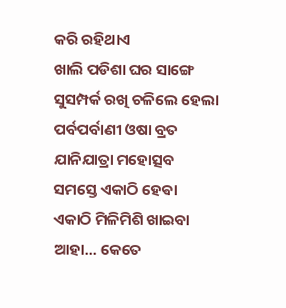କରି ରହିଥାଏ
ଖାଲି ପଡିଶା ଘର ସାଙ୍ଗେ
ସୁସମ୍ପର୍କ ରଖି ଚଳିଲେ ହେଲା
ପର୍ବପର୍ବାଣୀ ଓଷା ବ୍ରତ
ଯାନିଯାତ୍ରା ମହୋତ୍ସବ
ସମସ୍ତେ ଏକାଠି ହେଵା
ଏକାଠି ମିଳିମିଶି ଖାଇବା
ଆହା... କେତେ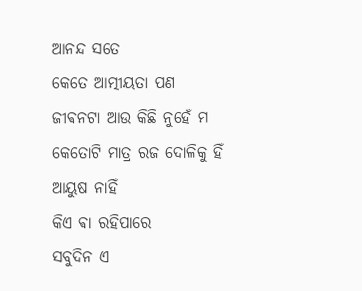ଆନନ୍ଦ ସତେ
କେତେ ଆତ୍ମୀୟତା ପଣ
ଜୀଵନଟା ଆଉ କିଛି ନୁହେଁ ମ
କେତୋଟି ମାତ୍ର ରଜ ଦୋଳିକୁ ହିଁ
ଆୟୁଷ ନାହିଁ
କିଏ ଵା ରହିପାରେ
ସବୁଦିନ ଏ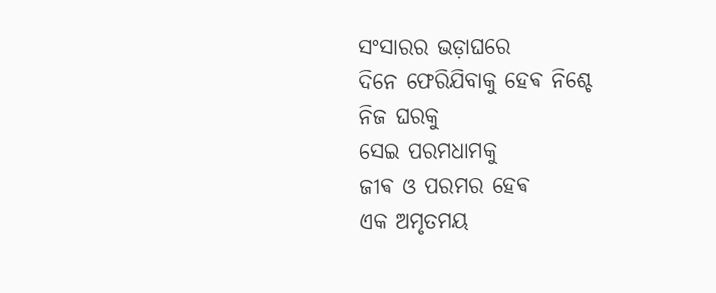ସଂସାରର ଭଡ଼ାଘରେ
ଦିନେ ଫେରିଯିବାକୁ ହେଵ ନିଶ୍ଚେ
ନିଜ ଘରକୁ
ସେଇ ପରମଧାମକୁ
ଜୀଵ ଓ ପରମର ହେଵ
ଏକ ଅମୃତମୟ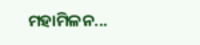ମହାମିଳନ...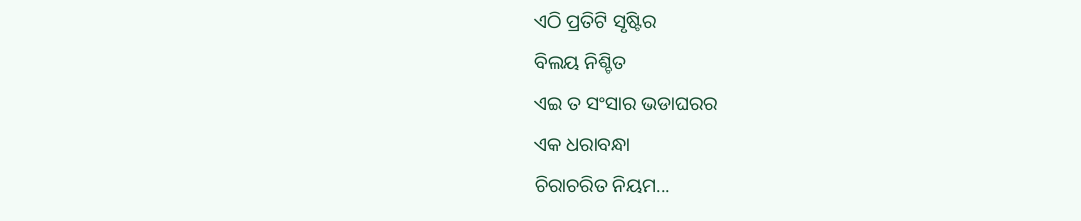ଏଠି ପ୍ରତିଟି ସୃଷ୍ଟିର
ବିଲୟ ନିଶ୍ଚିତ
ଏଇ ତ ସଂସାର ଭଡାଘରର
ଏକ ଧରାବନ୍ଧା
ଚିରାଚରିତ ନିୟମ...